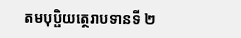តមបុប្ផិយត្ថេរាបទានទី ២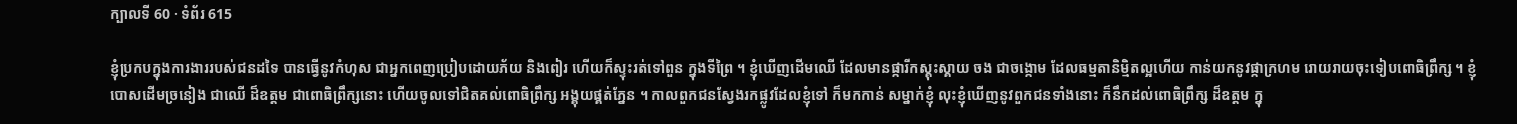ក្បាលទី 60 · ទំព័រ 615

ខ្ញុំប្រកបក្នុងការងាររបស់ជនដទៃ បានធ្វើនូវកំហុស ជាអ្នកពេញប្រៀបដោយភ័យ និងពៀរ ហើយក៏ស្ទុះរត់ទៅពួន ក្នុងទីព្រៃ ។ ខ្ញុំឃើញដើមឈើ ដែលមានផ្ការីកស្គុះស្គាយ ចង ជាចង្កោម ដែលធម្មតានិម្មិតល្អហើយ កាន់យកនូវផ្កាក្រហម រោយរាយចុះទៀបពោធិព្រឹក្ស ។ ខ្ញុំបោសដើមច្រនៀង ជាឈើ ដ៏ឧត្តម ជាពោធិព្រឹក្សនោះ ហើយចូលទៅជិតគល់ពោធិព្រឹក្ស អង្គុយផ្គត់ភ្នែន ។ កាលពួកជនស្វែងរកផ្លូវដែលខ្ញុំទៅ ក៏មកកាន់ សម្នាក់ខ្ញុំ លុះខ្ញុំឃើញនូវពួកជនទាំងនោះ ក៏នឹកដល់ពោធិព្រឹក្ស ដ៏ឧត្តម ក្នុ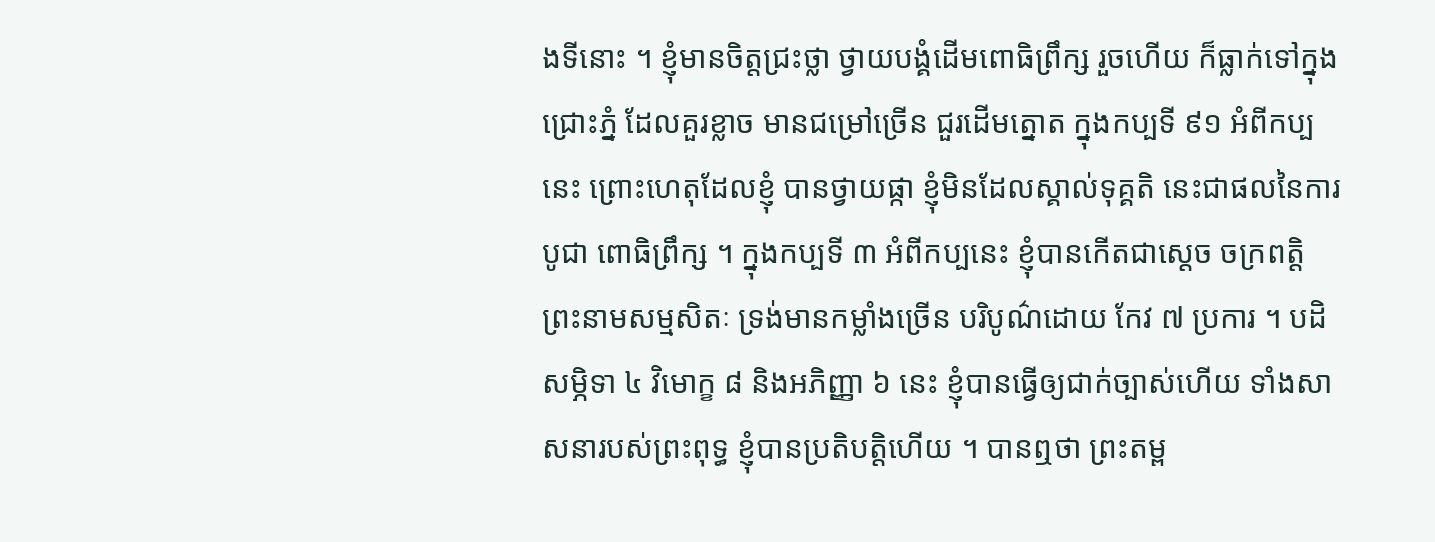ងទីនោះ ។ ខ្ញុំមានចិត្តជ្រះថ្លា ថ្វាយបង្គំដើមពោធិព្រឹក្ស រួចហើយ ក៏ធ្លាក់ទៅក្នុងជ្រោះភ្នំ ដែលគួរខ្លាច មានជម្រៅច្រើន ជួរដើមត្នោត ក្នុងកប្បទី ៩១ អំពីកប្បនេះ ព្រោះហេតុដែលខ្ញុំ បានថ្វាយផ្កា ខ្ញុំមិនដែលស្គាល់ទុគ្គតិ នេះជាផលនៃការបូជា ពោធិព្រឹក្ស ។ ក្នុងកប្បទី ៣ អំពីកប្បនេះ ខ្ញុំបានកើតជាស្តេច ចក្រពត្តិ ព្រះនាមសម្មសិតៈ ទ្រង់មានកម្លាំងច្រើន បរិបូណ៌ដោយ កែវ ៧ ប្រការ ។ បដិសម្ភិទា ៤ វិមោក្ខ ៨ និងអភិញ្ញា ៦ នេះ ខ្ញុំបានធ្វើឲ្យជាក់ច្បាស់ហើយ ទាំងសាសនារបស់ព្រះពុទ្ធ ខ្ញុំបានប្រតិបត្តិហើយ ។ បានឮថា ព្រះតម្ព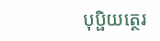បុប្ផិយត្ថេរ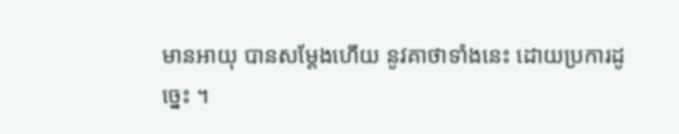មានអាយុ បានសម្តែងហើយ នូវគាថាទាំងនេះ ដោយប្រការដូច្នេះ ។